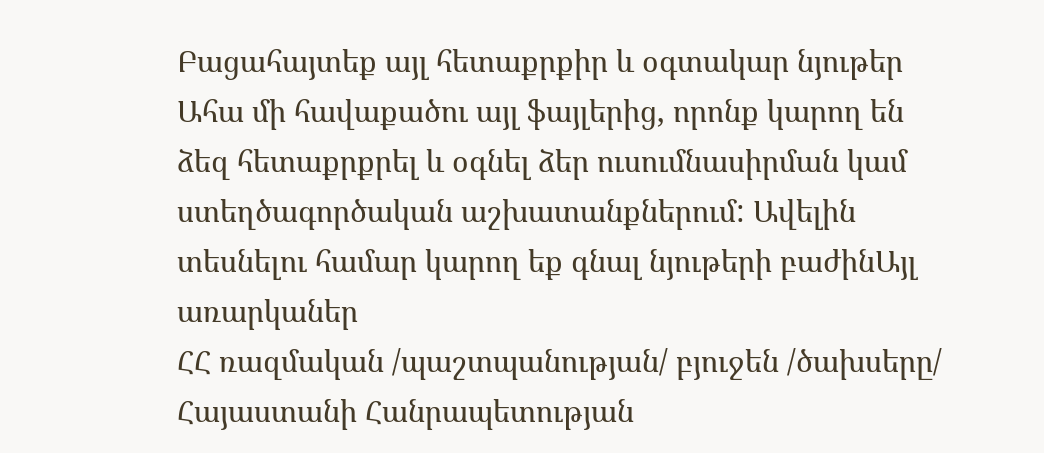Բացահայտեք այլ հետաքրքիր և օգտակար նյութեր
Ահա մի հավաքածու այլ ֆայլերից, որոնք կարող են ձեզ հետաքրքրել և օգնել ձեր ուսումնասիրման կամ ստեղծագործական աշխատանքներում: Ավելին տեսնելու համար կարող եք գնալ նյութերի բաժինԱյլ առարկաներ
ՀՀ ռազմական /պաշտպանության/ բյուջեն /ծախսերը/
Հայաստանի Հանրապետության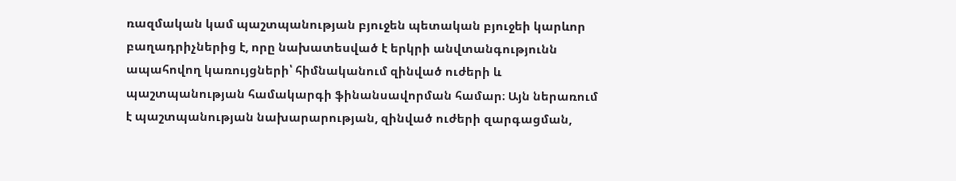ռազմական կամ պաշտպանության բյուջեն պետական բյուջեի կարևոր բաղադրիչներից է, որը նախատեսված է երկրի անվտանգությունն ապահովող կառույցների՝ հիմնականում զինված ուժերի և պաշտպանության համակարգի ֆինանսավորման համար։ Այն ներառում է պաշտպանության նախարարության, զինված ուժերի զարգացման,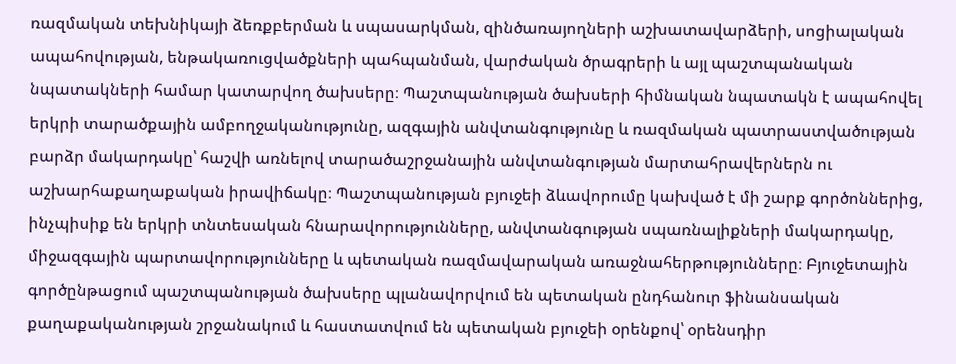ռազմական տեխնիկայի ձեռքբերման և սպասարկման, զինծառայողների աշխատավարձերի, սոցիալական ապահովության, ենթակառուցվածքների պահպանման, վարժական ծրագրերի և այլ պաշտպանական նպատակների համար կատարվող ծախսերը։ Պաշտպանության ծախսերի հիմնական նպատակն է ապահովել երկրի տարածքային ամբողջականությունը, ազգային անվտանգությունը և ռազմական պատրաստվածության բարձր մակարդակը՝ հաշվի առնելով տարածաշրջանային անվտանգության մարտահրավերներն ու աշխարհաքաղաքական իրավիճակը։ Պաշտպանության բյուջեի ձևավորումը կախված է մի շարք գործոններից, ինչպիսիք են երկրի տնտեսական հնարավորությունները, անվտանգության սպառնալիքների մակարդակը, միջազգային պարտավորությունները և պետական ռազմավարական առաջնահերթությունները։ Բյուջետային գործընթացում պաշտպանության ծախսերը պլանավորվում են պետական ընդհանուր ֆինանսական քաղաքականության շրջանակում և հաստատվում են պետական բյուջեի օրենքով՝ օրենսդիր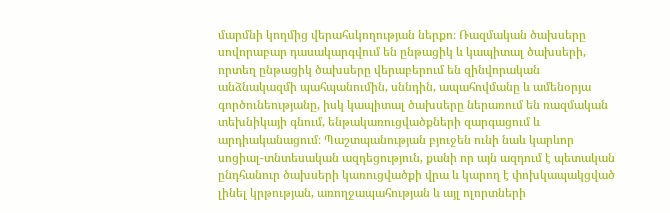մարմնի կողմից վերահսկողության ներքո։ Ռազմական ծախսերը սովորաբար դասակարգվում են ընթացիկ և կապիտալ ծախսերի, որտեղ ընթացիկ ծախսերը վերաբերում են զինվորական անձնակազմի պահպանումին, սննդին, ապահովմանը և ամենօրյա գործունեությանը, իսկ կապիտալ ծախսերը ներառում են ռազմական տեխնիկայի գնում, ենթակառուցվածքների զարգացում և արդիականացում։ Պաշտպանության բյուջեն ունի նաև կարևոր սոցիալ-տնտեսական ազդեցություն, քանի որ այն ազդում է պետական ընդհանուր ծախսերի կառուցվածքի վրա և կարող է փոխկապակցված լինել կրթության, առողջապահության և այլ ոլորտների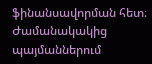ֆինանսավորման հետ։ Ժամանակակից պայմաններում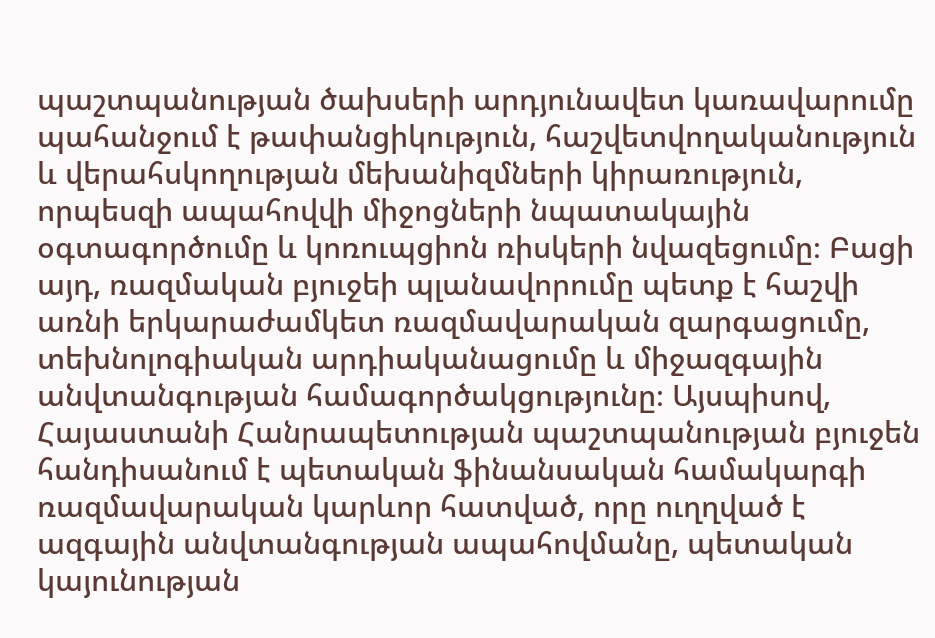պաշտպանության ծախսերի արդյունավետ կառավարումը պահանջում է թափանցիկություն, հաշվետվողականություն և վերահսկողության մեխանիզմների կիրառություն, որպեսզի ապահովվի միջոցների նպատակային օգտագործումը և կոռուպցիոն ռիսկերի նվազեցումը։ Բացի այդ, ռազմական բյուջեի պլանավորումը պետք է հաշվի առնի երկարաժամկետ ռազմավարական զարգացումը, տեխնոլոգիական արդիականացումը և միջազգային անվտանգության համագործակցությունը։ Այսպիսով, Հայաստանի Հանրապետության պաշտպանության բյուջեն հանդիսանում է պետական ֆինանսական համակարգի ռազմավարական կարևոր հատված, որը ուղղված է ազգային անվտանգության ապահովմանը, պետական կայունության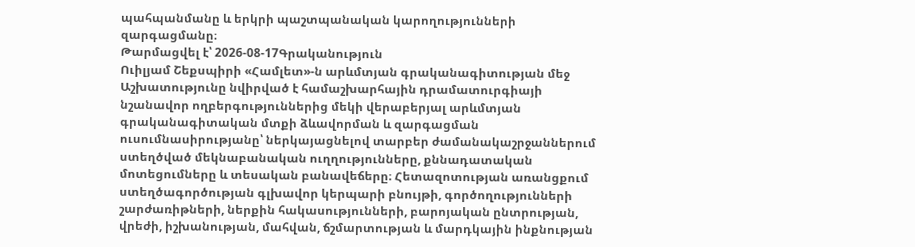պահպանմանը և երկրի պաշտպանական կարողությունների զարգացմանը։
Թարմացվել է՝ 2026-08-17Գրականություն
Ուիլյամ Շեքսպիրի «Համլետ»-ն արևմտյան գրականագիտության մեջ
Աշխատությունը նվիրված է համաշխարհային դրամատուրգիայի նշանավոր ողբերգություններից մեկի վերաբերյալ արևմտյան գրականագիտական մտքի ձևավորման և զարգացման ուսումնասիրությանը՝ ներկայացնելով տարբեր ժամանակաշրջաններում ստեղծված մեկնաբանական ուղղությունները, քննադատական մոտեցումները և տեսական բանավեճերը։ Հետազոտության առանցքում ստեղծագործության գլխավոր կերպարի բնույթի, գործողությունների շարժառիթների, ներքին հակասությունների, բարոյական ընտրության, վրեժի, իշխանության, մահվան, ճշմարտության և մարդկային ինքնության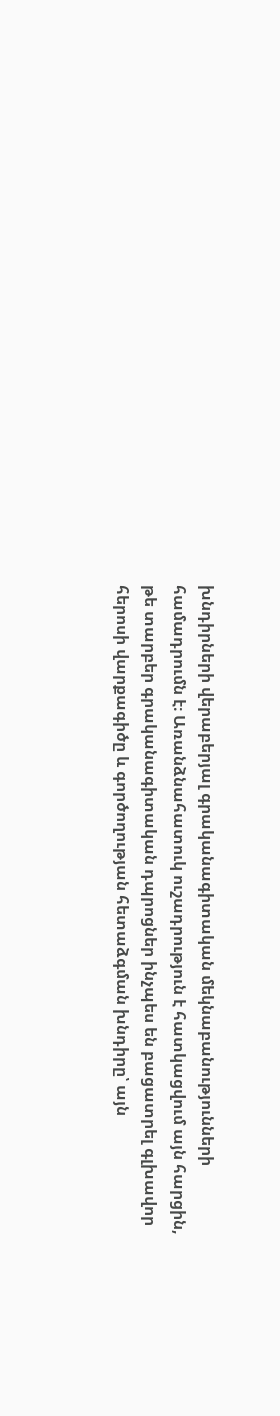խնդիրների վերաբերյալ գրականագիտական մեկնաբանությունների համադրումն է։ Առանձնահատուկ ուշադրություն է հատկացվում այն հարցին, թե տարբեր գրականագիտական դպրոցներ ինչպես են բացատրել գլխավոր հերոսի վարքագիծը և գործողության հետաձգման խնդիրը՝ այն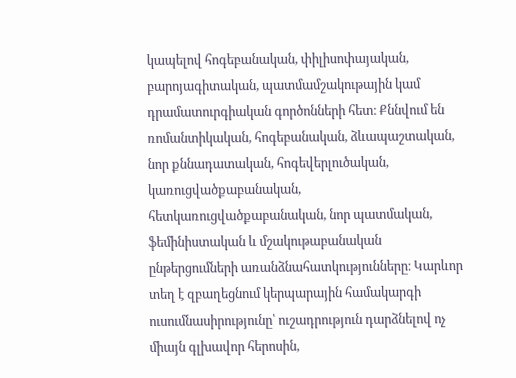կապելով հոգեբանական, փիլիսոփայական, բարոյագիտական, պատմամշակութային կամ դրամատուրգիական գործոնների հետ։ Քննվում են ռոմանտիկական, հոգեբանական, ձևապաշտական, նոր քննադատական, հոգեվերլուծական, կառուցվածքաբանական, հետկառուցվածքաբանական, նոր պատմական, ֆեմինիստական և մշակութաբանական ընթերցումների առանձնահատկությունները։ Կարևոր տեղ է զբաղեցնում կերպարային համակարգի ուսումնասիրությունը՝ ուշադրություն դարձնելով ոչ միայն գլխավոր հերոսին,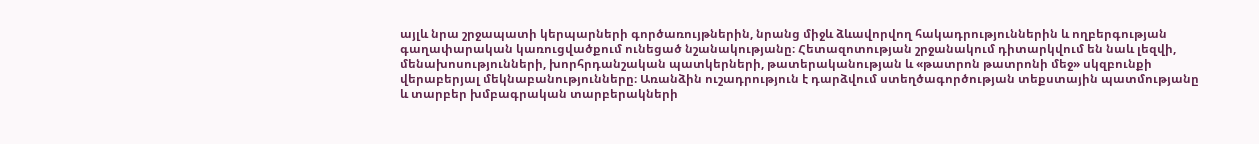այլև նրա շրջապատի կերպարների գործառույթներին, նրանց միջև ձևավորվող հակադրություններին և ողբերգության գաղափարական կառուցվածքում ունեցած նշանակությանը։ Հետազոտության շրջանակում դիտարկվում են նաև լեզվի, մենախոսությունների, խորհրդանշական պատկերների, թատերականության և «թատրոն թատրոնի մեջ» սկզբունքի վերաբերյալ մեկնաբանությունները։ Առանձին ուշադրություն է դարձվում ստեղծագործության տեքստային պատմությանը և տարբեր խմբագրական տարբերակների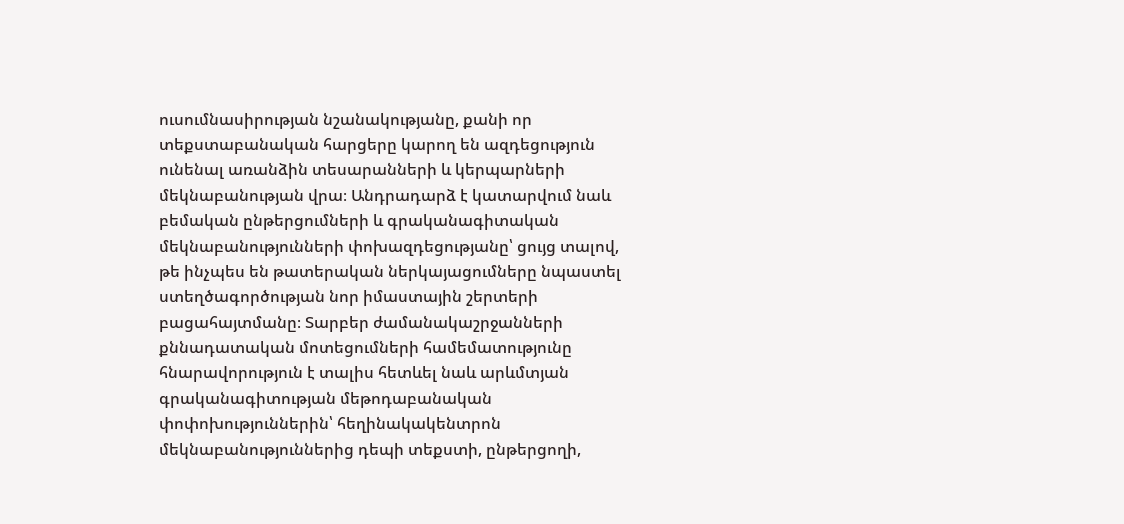ուսումնասիրության նշանակությանը, քանի որ տեքստաբանական հարցերը կարող են ազդեցություն ունենալ առանձին տեսարանների և կերպարների մեկնաբանության վրա։ Անդրադարձ է կատարվում նաև բեմական ընթերցումների և գրականագիտական մեկնաբանությունների փոխազդեցությանը՝ ցույց տալով, թե ինչպես են թատերական ներկայացումները նպաստել ստեղծագործության նոր իմաստային շերտերի բացահայտմանը։ Տարբեր ժամանակաշրջանների քննադատական մոտեցումների համեմատությունը հնարավորություն է տալիս հետևել նաև արևմտյան գրականագիտության մեթոդաբանական փոփոխություններին՝ հեղինակակենտրոն մեկնաբանություններից դեպի տեքստի, ընթերցողի,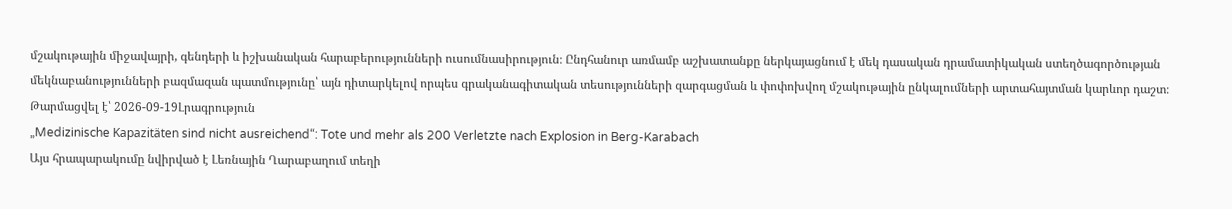մշակութային միջավայրի, գենդերի և իշխանական հարաբերությունների ուսումնասիրություն։ Ընդհանուր առմամբ աշխատանքը ներկայացնում է մեկ դասական դրամատիկական ստեղծագործության մեկնաբանությունների բազմազան պատմությունը՝ այն դիտարկելով որպես գրականագիտական տեսությունների զարգացման և փոփոխվող մշակութային ընկալումների արտահայտման կարևոր դաշտ։
Թարմացվել է՝ 2026-09-19Լրագրություն
„Medizinische Kapazitäten sind nicht ausreichend“: Tote und mehr als 200 Verletzte nach Explosion in Berg-Karabach
Այս հրապարակումը նվիրված է Լեռնային Ղարաբաղում տեղի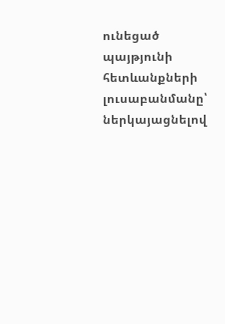ունեցած պայթյունի հետևանքների լուսաբանմանը՝ ներկայացնելով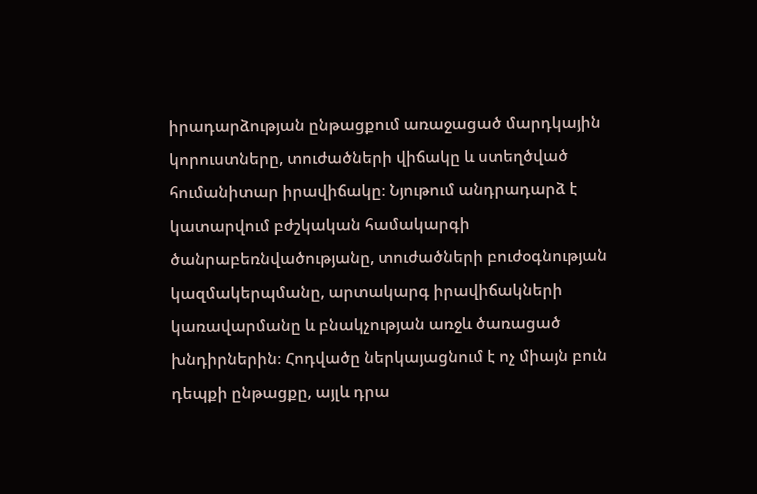իրադարձության ընթացքում առաջացած մարդկային կորուստները, տուժածների վիճակը և ստեղծված հումանիտար իրավիճակը։ Նյութում անդրադարձ է կատարվում բժշկական համակարգի ծանրաբեռնվածությանը, տուժածների բուժօգնության կազմակերպմանը, արտակարգ իրավիճակների կառավարմանը և բնակչության առջև ծառացած խնդիրներին։ Հոդվածը ներկայացնում է ոչ միայն բուն դեպքի ընթացքը, այլև դրա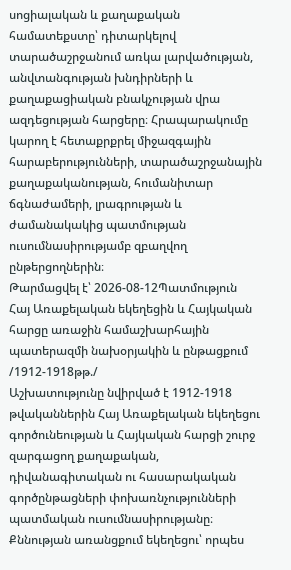սոցիալական և քաղաքական համատեքստը՝ դիտարկելով տարածաշրջանում առկա լարվածության, անվտանգության խնդիրների և քաղաքացիական բնակչության վրա ազդեցության հարցերը։ Հրապարակումը կարող է հետաքրքրել միջազգային հարաբերությունների, տարածաշրջանային քաղաքականության, հումանիտար ճգնաժամերի, լրագրության և ժամանակակից պատմության ուսումնասիրությամբ զբաղվող ընթերցողներին։
Թարմացվել է՝ 2026-08-12Պատմություն
Հայ Առաքելական եկեղեցին և Հայկական հարցը առաջին համաշխարհային պատերազմի նախօրյակին և ընթացքում /1912-1918թթ./
Աշխատությունը նվիրված է 1912-1918 թվականներին Հայ Առաքելական եկեղեցու գործունեության և Հայկական հարցի շուրջ զարգացող քաղաքական, դիվանագիտական ու հասարակական գործընթացների փոխառնչությունների պատմական ուսումնասիրությանը։ Քննության առանցքում եկեղեցու՝ որպես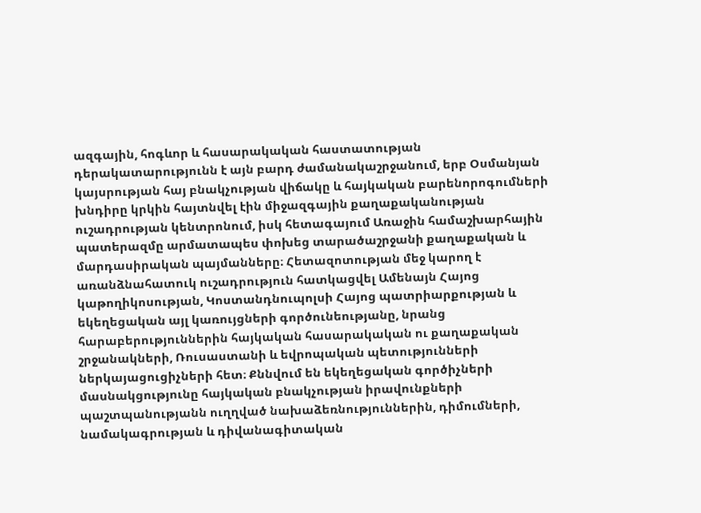ազգային, հոգևոր և հասարակական հաստատության դերակատարությունն է այն բարդ ժամանակաշրջանում, երբ Օսմանյան կայսրության հայ բնակչության վիճակը և հայկական բարենորոգումների խնդիրը կրկին հայտնվել էին միջազգային քաղաքականության ուշադրության կենտրոնում, իսկ հետագայում Առաջին համաշխարհային պատերազմը արմատապես փոխեց տարածաշրջանի քաղաքական և մարդասիրական պայմանները։ Հետազոտության մեջ կարող է առանձնահատուկ ուշադրություն հատկացվել Ամենայն Հայոց կաթողիկոսության, Կոստանդնուպոլսի Հայոց պատրիարքության և եկեղեցական այլ կառույցների գործունեությանը, նրանց հարաբերություններին հայկական հասարակական ու քաղաքական շրջանակների, Ռուսաստանի և եվրոպական պետությունների ներկայացուցիչների հետ։ Քննվում են եկեղեցական գործիչների մասնակցությունը հայկական բնակչության իրավունքների պաշտպանությանն ուղղված նախաձեռնություններին, դիմումների, նամակագրության և դիվանագիտական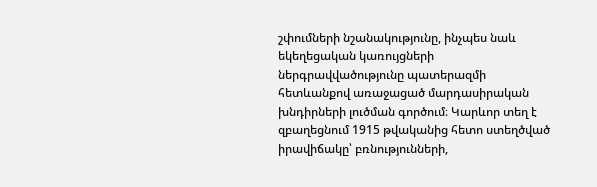շփումների նշանակությունը, ինչպես նաև եկեղեցական կառույցների ներգրավվածությունը պատերազմի հետևանքով առաջացած մարդասիրական խնդիրների լուծման գործում։ Կարևոր տեղ է զբաղեցնում 1915 թվականից հետո ստեղծված իրավիճակը՝ բռնությունների,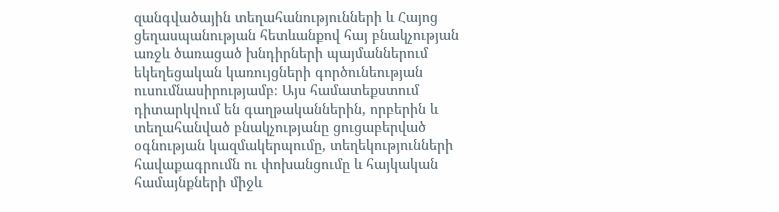զանգվածային տեղահանությունների և Հայոց ցեղասպանության հետևանքով հայ բնակչության առջև ծառացած խնդիրների պայմաններում եկեղեցական կառույցների գործունեության ուսումնասիրությամբ։ Այս համատեքստում դիտարկվում են գաղթականներին, որբերին և տեղահանված բնակչությանը ցուցաբերված օգնության կազմակերպումը, տեղեկությունների հավաքագրումն ու փոխանցումը և հայկական համայնքների միջև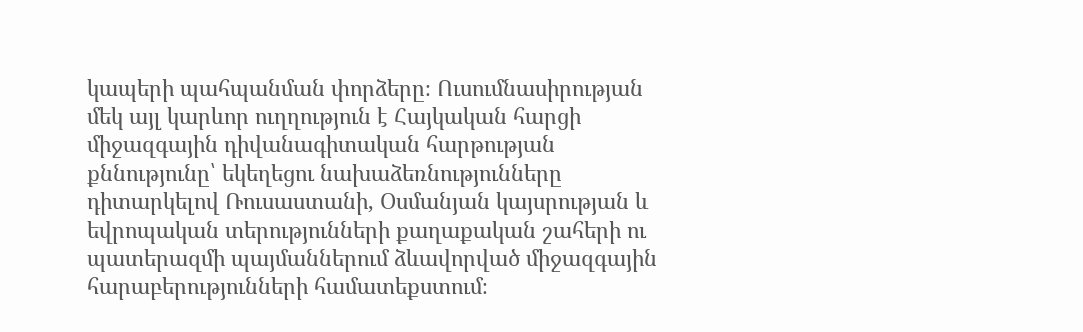կապերի պահպանման փորձերը։ Ուսումնասիրության մեկ այլ կարևոր ուղղություն է Հայկական հարցի միջազգային դիվանագիտական հարթության քննությունը՝ եկեղեցու նախաձեռնությունները դիտարկելով Ռուսաստանի, Օսմանյան կայսրության և եվրոպական տերությունների քաղաքական շահերի ու պատերազմի պայմաններում ձևավորված միջազգային հարաբերությունների համատեքստում։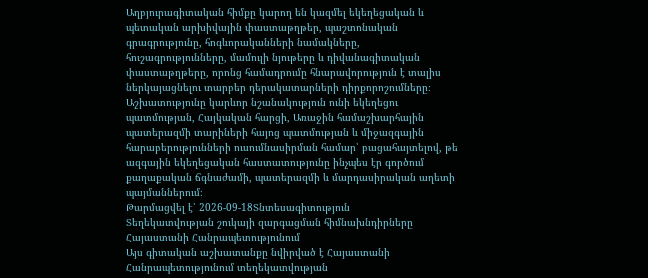Աղբյուրագիտական հիմքը կարող են կազմել եկեղեցական և պետական արխիվային փաստաթղթեր, պաշտոնական գրագրությունը, հոգևորականների նամակները, հուշագրությունները, մամուլի նյութերը և դիվանագիտական փաստաթղթերը, որոնց համադրումը հնարավորություն է տալիս ներկայացնելու տարբեր դերակատարների դիրքորոշումները։ Աշխատությունը կարևոր նշանակություն ունի եկեղեցու պատմության, Հայկական հարցի, Առաջին համաշխարհային պատերազմի տարիների հայոց պատմության և միջազգային հարաբերությունների ուսումնասիրման համար՝ բացահայտելով, թե ազգային եկեղեցական հաստատությունը ինչպես էր գործում քաղաքական ճգնաժամի, պատերազմի և մարդասիրական աղետի պայմաններում։
Թարմացվել է՝ 2026-09-18Տնտեսագիտություն
Տեղեկատվության շուկայի զարգացման հիմնախնդիրները Հայաստանի Հանրապետությունում
Այս գիտական աշխատանքը նվիրված է Հայաստանի Հանրապետությունում տեղեկատվության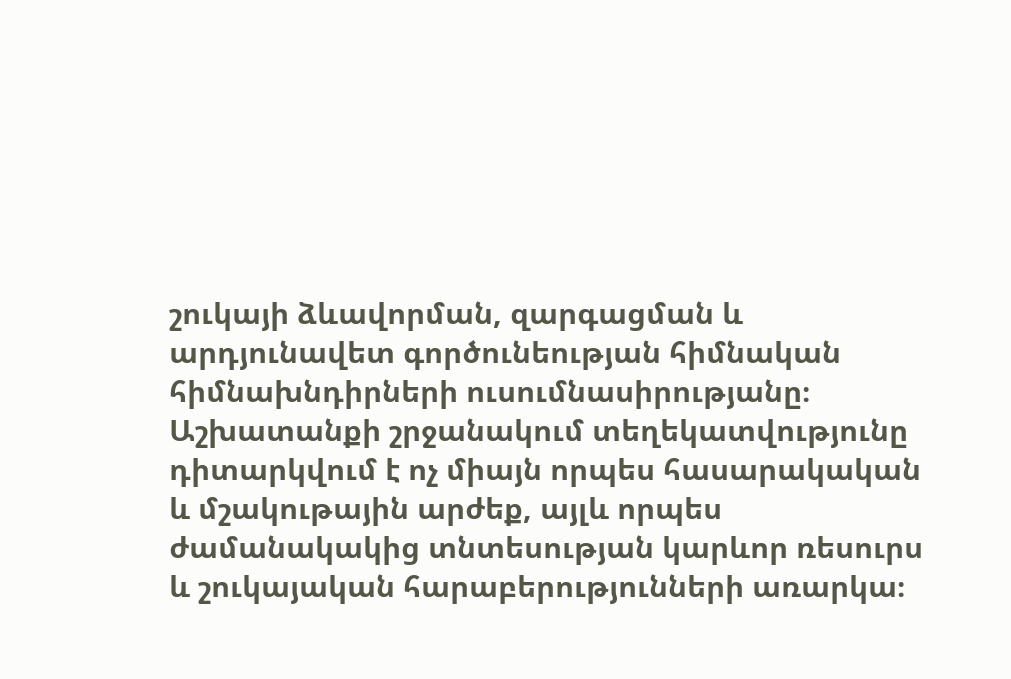շուկայի ձևավորման, զարգացման և արդյունավետ գործունեության հիմնական հիմնախնդիրների ուսումնասիրությանը։ Աշխատանքի շրջանակում տեղեկատվությունը դիտարկվում է ոչ միայն որպես հասարակական և մշակութային արժեք, այլև որպես ժամանակակից տնտեսության կարևոր ռեսուրս և շուկայական հարաբերությունների առարկա։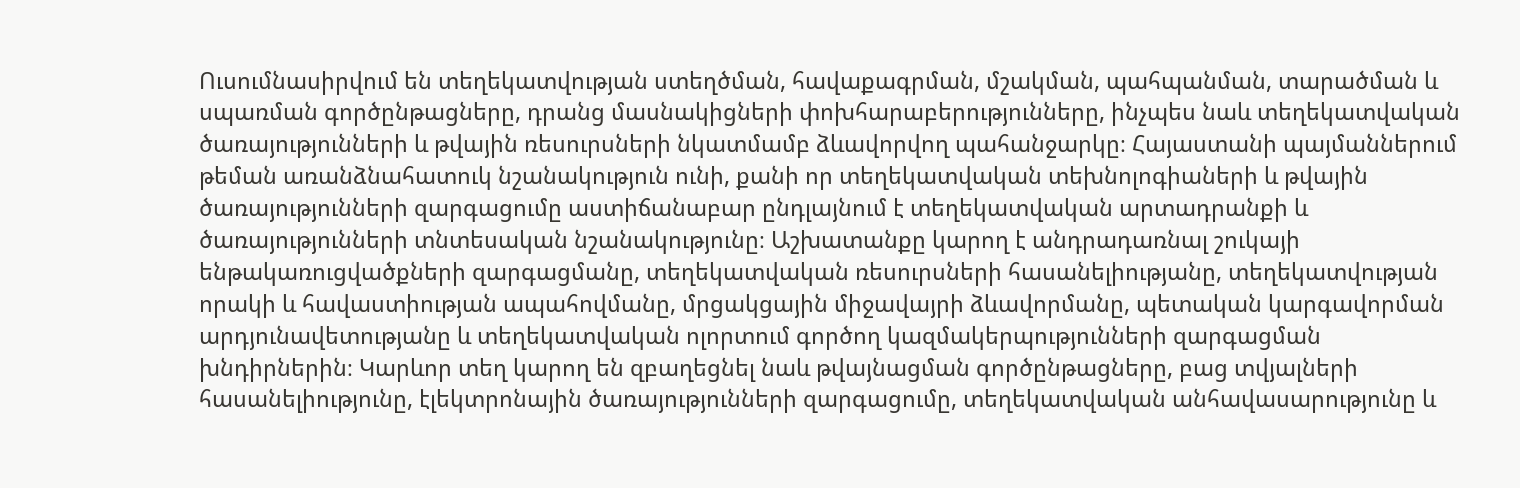Ուսումնասիրվում են տեղեկատվության ստեղծման, հավաքագրման, մշակման, պահպանման, տարածման և սպառման գործընթացները, դրանց մասնակիցների փոխհարաբերությունները, ինչպես նաև տեղեկատվական ծառայությունների և թվային ռեսուրսների նկատմամբ ձևավորվող պահանջարկը։ Հայաստանի պայմաններում թեման առանձնահատուկ նշանակություն ունի, քանի որ տեղեկատվական տեխնոլոգիաների և թվային ծառայությունների զարգացումը աստիճանաբար ընդլայնում է տեղեկատվական արտադրանքի և ծառայությունների տնտեսական նշանակությունը։ Աշխատանքը կարող է անդրադառնալ շուկայի ենթակառուցվածքների զարգացմանը, տեղեկատվական ռեսուրսների հասանելիությանը, տեղեկատվության որակի և հավաստիության ապահովմանը, մրցակցային միջավայրի ձևավորմանը, պետական կարգավորման արդյունավետությանը և տեղեկատվական ոլորտում գործող կազմակերպությունների զարգացման խնդիրներին։ Կարևոր տեղ կարող են զբաղեցնել նաև թվայնացման գործընթացները, բաց տվյալների հասանելիությունը, էլեկտրոնային ծառայությունների զարգացումը, տեղեկատվական անհավասարությունը և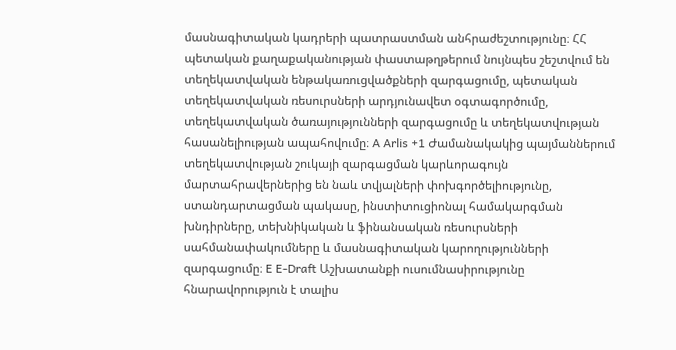մասնագիտական կադրերի պատրաստման անհրաժեշտությունը։ ՀՀ պետական քաղաքականության փաստաթղթերում նույնպես շեշտվում են տեղեկատվական ենթակառուցվածքների զարգացումը, պետական տեղեկատվական ռեսուրսների արդյունավետ օգտագործումը, տեղեկատվական ծառայությունների զարգացումը և տեղեկատվության հասանելիության ապահովումը։ A Arlis +1 Ժամանակակից պայմաններում տեղեկատվության շուկայի զարգացման կարևորագույն մարտահրավերներից են նաև տվյալների փոխգործելիությունը, ստանդարտացման պակասը, ինստիտուցիոնալ համակարգման խնդիրները, տեխնիկական և ֆինանսական ռեսուրսների սահմանափակումները և մասնագիտական կարողությունների զարգացումը։ E E-Draft Աշխատանքի ուսումնասիրությունը հնարավորություն է տալիս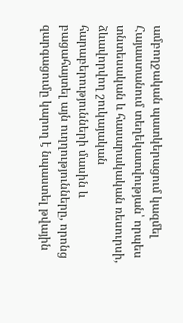ամբողջական պատկերացում կազմել Հայաստանում տեղեկատվության՝ որպես տնտեսական և հասարակական ռեսուրսի, ձևավորվող շուկայական հարաբերությունների մասին և բացահայտել այն ուղղությունները, որոնց զարգացումը կարող է նպաստել թվային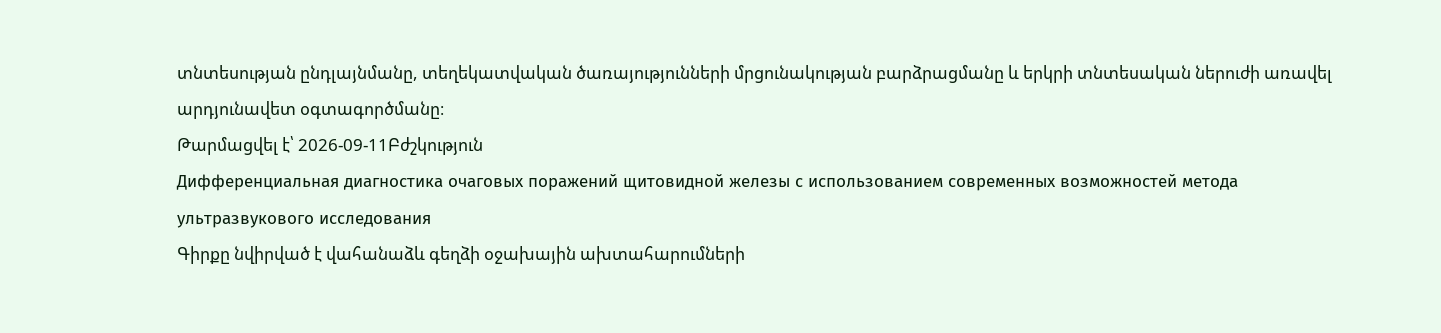տնտեսության ընդլայնմանը, տեղեկատվական ծառայությունների մրցունակության բարձրացմանը և երկրի տնտեսական ներուժի առավել արդյունավետ օգտագործմանը։
Թարմացվել է՝ 2026-09-11Բժշկություն
Дифференциальная диагностика очаговых поражений щитовидной железы с использованием современных возможностей метода ультразвукового исследования
Գիրքը նվիրված է վահանաձև գեղձի օջախային ախտահարումների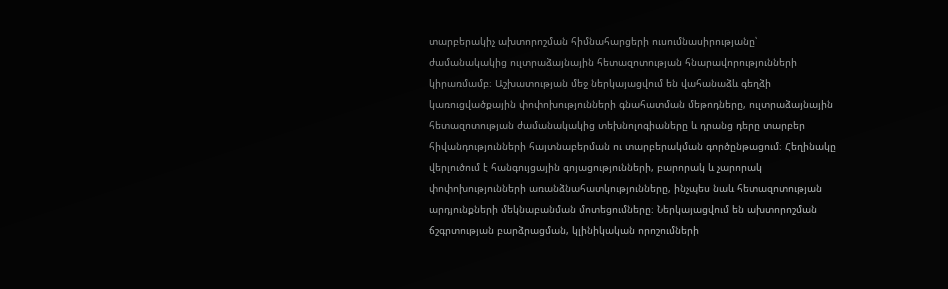տարբերակիչ ախտորոշման հիմնահարցերի ուսումնասիրությանը՝ ժամանակակից ուլտրաձայնային հետազոտության հնարավորությունների կիրառմամբ։ Աշխատության մեջ ներկայացվում են վահանաձև գեղձի կառուցվածքային փոփոխությունների գնահատման մեթոդները, ուլտրաձայնային հետազոտության ժամանակակից տեխնոլոգիաները և դրանց դերը տարբեր հիվանդությունների հայտնաբերման ու տարբերակման գործընթացում։ Հեղինակը վերլուծում է հանգույցային գոյացությունների, բարորակ և չարորակ փոփոխությունների առանձնահատկությունները, ինչպես նաև հետազոտության արդյունքների մեկնաբանման մոտեցումները։ Ներկայացվում են ախտորոշման ճշգրտության բարձրացման, կլինիկական որոշումների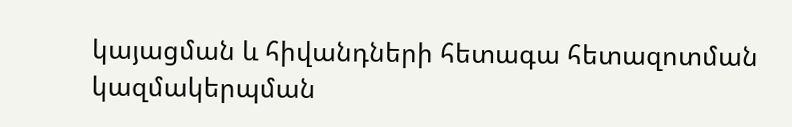կայացման և հիվանդների հետագա հետազոտման կազմակերպման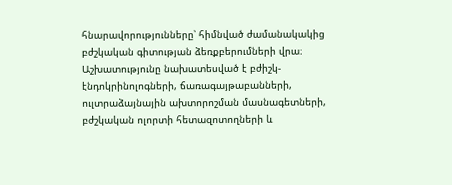հնարավորությունները՝ հիմնված ժամանակակից բժշկական գիտության ձեռքբերումների վրա։ Աշխատությունը նախատեսված է բժիշկ-էնդոկրինոլոգների, ճառագայթաբանների, ուլտրաձայնային ախտորոշման մասնագետների, բժշկական ոլորտի հետազոտողների և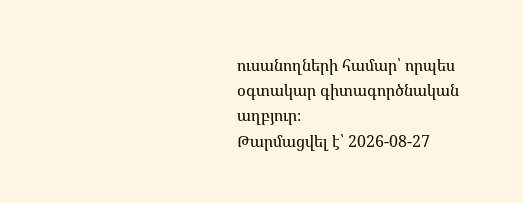ուսանողների համար՝ որպես օգտակար գիտագործնական աղբյուր։
Թարմացվել է՝ 2026-08-27